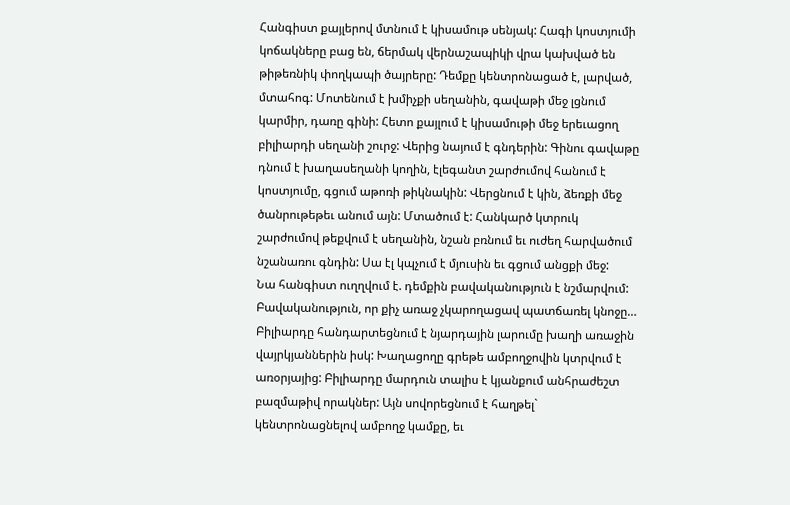Հանգիստ քայլերով մտնում է կիսամութ սենյակ: Հագի կոստյումի կոճակները բաց են, ճերմակ վերնաշապիկի վրա կախված են թիթեռնիկ փողկապի ծայրերը: Դեմքը կենտրոնացած է, լարված, մտահոգ: Մոտենում է խմիչքի սեղանին, գավաթի մեջ լցնում կարմիր, դառը գինի: Հետո քայլում է կիսամութի մեջ երեւացող բիլիարդի սեղանի շուրջ: Վերից նայում է գնդերին: Գինու գավաթը դնում է խաղասեղանի կողին, էլեգանտ շարժումով հանում է կոստյումը, գցում աթոռի թիկնակին: Վերցնում է կին, ձեռքի մեջ ծանրութեթեւ անում այն: Մտածում է: Հանկարծ կտրուկ շարժումով թեքվում է սեղանին, նշան բռնում եւ ուժեղ հարվածում նշանառու գնդին: Սա էլ կպչում է մյուսին եւ գցում անցքի մեջ:
Նա հանգիստ ուղղվում է. դեմքին բավականություն է նշմարվում: Բավականություն, որ քիչ առաջ չկարողացավ պատճառել կնոջը…
Բիլիարդը հանդարտեցնում է նյարդային լարումը խաղի առաջին վայրկյաններին իսկ: Խաղացողը գրեթե ամբողջովին կտրվում է առօրյայից: Բիլիարդը մարդուն տալիս է կյանքում անհրաժեշտ բազմաթիվ որակներ: Այն սովորեցնում է հաղթել` կենտրոնացնելով ամբողջ կամքը, եւ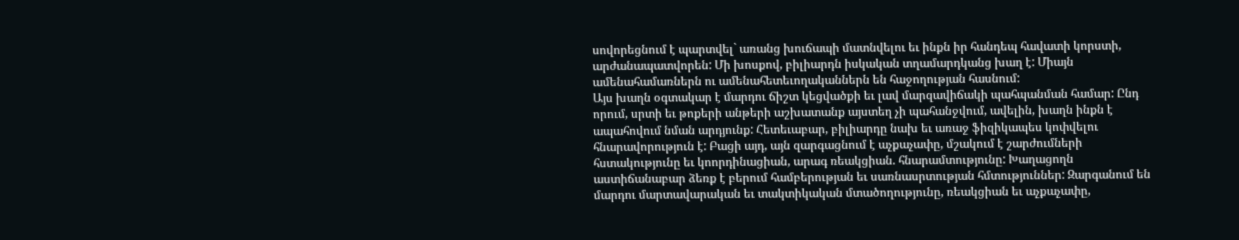սովորեցնում է պարտվել` առանց խուճապի մատնվելու եւ ինքն իր հանդեպ հավատի կորստի, արժանապատվորեն: Մի խոսքով, բիլիարդն իսկական տղամարդկանց խաղ է: Միայն ամենահամառներն ու ամենահետեւողականներն են հաջողության հասնում:
Այս խաղն օգտակար է մարդու ճիշտ կեցվածքի եւ լավ մարզավիճակի պահպանման համար: Ընդ որում, սրտի եւ թոքերի անթերի աշխատանք այստեղ չի պահանջվում, ավելին, խաղն ինքն է ապահովում նման արդյունք: Հետեւաբար, բիլիարդը նախ եւ առաջ ֆիզիկապես կոփվելու հնարավորություն է: Բացի այդ, այն զարգացնում է աչքաչափը, մշակում է շարժումների հստակությունը եւ կոորդինացիան, արագ ռեակցիան. հնարամտությունը: Խաղացողն աստիճանաբար ձեռք է բերում համբերության եւ սառնասրտության հմտություններ: Զարգանում են մարդու մարտավարական եւ տակտիկական մտածողությունը, ռեակցիան եւ աչքաչափը,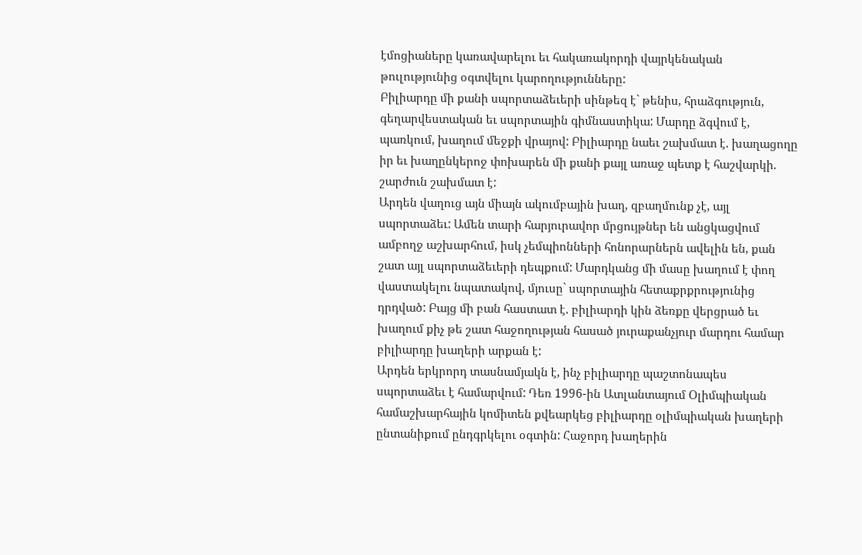էմոցիաները կառավարելու եւ հակառակորդի վայրկենական թուլությունից օգտվելու կարողությունները:
Բիլիարդը մի քանի սպորտաձեւերի սինթեզ է` թենիս, հրաձգություն, գեղարվեստական եւ սպորտային գիմնաստիկա: Մարդը ձգվում է, պառկում, խաղում մեջքի վրայով: Բիլիարդը նաեւ շախմատ է. խաղացողը իր եւ խաղընկերոջ փոխարեն մի քանի քայլ առաջ պետք է հաշվարկի. շարժուն շախմատ է:
Արդեն վաղուց այն միայն ակումբային խաղ, զբաղմունք չէ, այլ սպորտաձեւ: Ամեն տարի հարյուրավոր մրցույթներ են անցկացվում ամբողջ աշխարհում, իսկ չեմպիոնների հոնորարներն ավելին են, քան շատ այլ սպորտաձեւերի դեպքում: Մարդկանց մի մասը խաղում է փող վաստակելու նպատակով, մյուսը` սպորտային հետաքրքրությունից դրդված: Բայց մի բան հաստատ է. բիլիարդի կին ձեռքը վերցրած եւ խաղում քիչ թե շատ հաջողության հասած յուրաքանչյուր մարդու համար բիլիարդը խաղերի արքան է:
Արդեն երկրորդ տասնամյակն է, ինչ բիլիարդը պաշտոնապես սպորտաձեւ է համարվում: Դեռ 1996-ին Ատլանտայում Օլիմպիական համաշխարհային կոմիտեն քվեարկեց բիլիարդը օլիմպիական խաղերի ընտանիքում ընդգրկելու օգտին: Հաջորդ խաղերին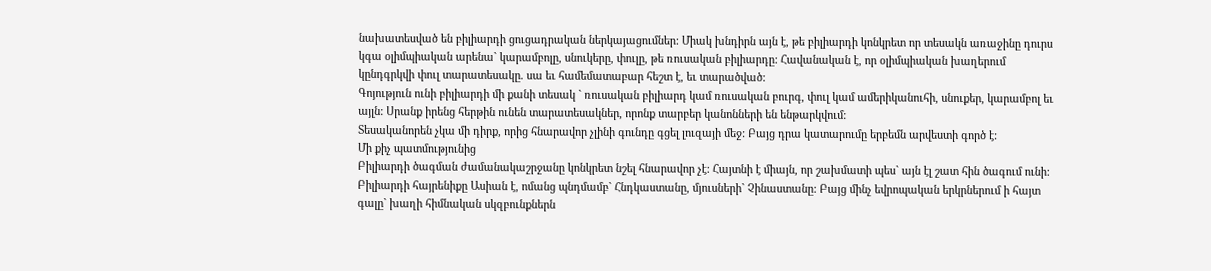նախատեսված են բիլիարդի ցուցադրական ներկայացումներ: Միակ խնդիրն այն է, թե բիլիարդի կոնկրետ որ տեսակն առաջինը դուրս կգա օլիմպիական արենա` կարամբոլը, սնուկերը, փուլը, թե ռուսական բիլիարդը: Հավանական է, որ օլիմպիական խաղերում կընդգրկվի փուլ տարատեսակը. սա եւ համեմատաբար հեշտ է, եւ տարածված:
Գոյություն ունի բիլիարդի մի քանի տեսակ ` ռուսական բիլիարդ կամ ռուսական բուրգ, փուլ կամ ամերիկանուհի, սնուքեր, կարամբոլ եւ այլն: Սրանք իրենց հերթին ունեն տարատեսակներ, որոնք տարբեր կանոնների են ենթարկվում:
Տեսականորեն չկա մի դիրք, որից հնարավոր չլինի գունդը գցել լուզայի մեջ: Բայց դրա կատարումը երբեմն արվեստի գործ է:
Մի քիչ պատմությունից
Բիլիարդի ծագման ժամանակաշրջանը կոնկրետ նշել հնարավոր չէ: Հայտնի է միայն, որ շախմատի պես` այն էլ շատ հին ծագում ունի: Բիլիարդի հայրենիքը Ասիան է, ոմանց պնդմամբ` Հնդկաստանը, մյուսների` Չինաստանը: Բայց մինչ եվրոպական երկրներում ի հայտ գալը` խաղի հիմնական սկզբունքներն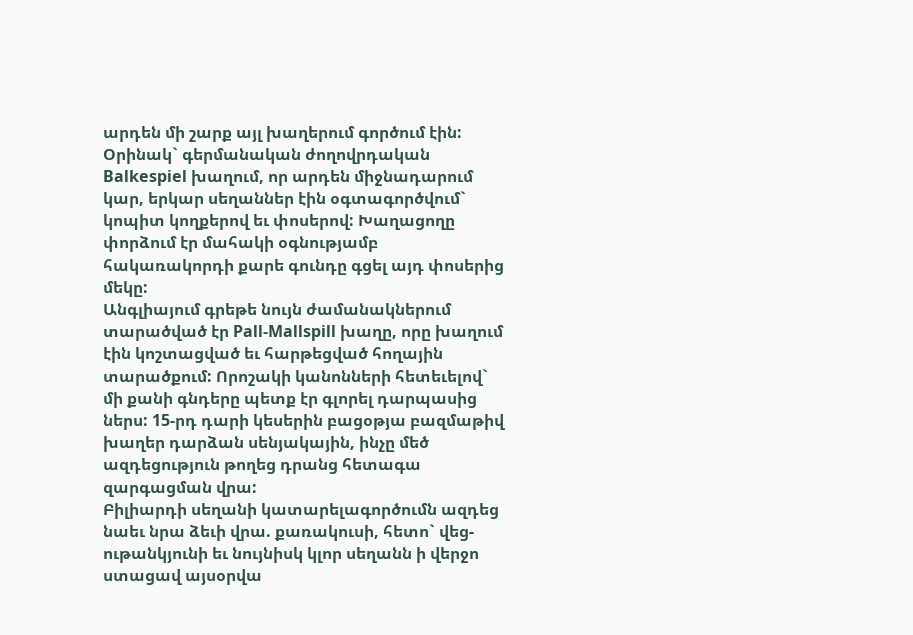արդեն մի շարք այլ խաղերում գործում էին:
Օրինակ` գերմանական ժողովրդական Balkespiel խաղում, որ արդեն միջնադարում կար, երկար սեղաններ էին օգտագործվում` կոպիտ կողքերով եւ փոսերով: Խաղացողը փորձում էր մահակի օգնությամբ հակառակորդի քարե գունդը գցել այդ փոսերից մեկը:
Անգլիայում գրեթե նույն ժամանակներում տարածված էր Pall-Mallspill խաղը, որը խաղում էին կոշտացված եւ հարթեցված հողային տարածքում: Որոշակի կանոնների հետեւելով` մի քանի գնդերը պետք էր գլորել դարպասից ներս: 15-րդ դարի կեսերին բացօթյա բազմաթիվ խաղեր դարձան սենյակային, ինչը մեծ ազդեցություն թողեց դրանց հետագա զարգացման վրա:
Բիլիարդի սեղանի կատարելագործումն ազդեց նաեւ նրա ձեւի վրա. քառակուսի, հետո` վեց-ութանկյունի եւ նույնիսկ կլոր սեղանն ի վերջո ստացավ այսօրվա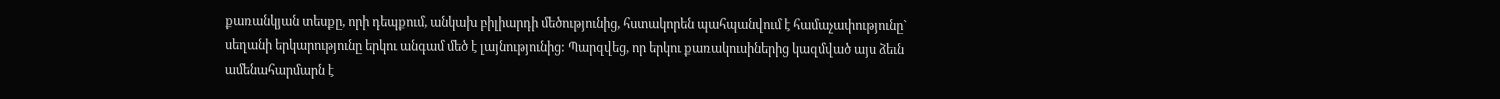քառանկյան տեսքը, որի դեպքում, անկախ բիլիարդի մեծությունից, հստակորեն պահպանվում է համաչափությունը` սեղանի երկարությունը երկու անգամ մեծ է լայնությունից: Պարզվեց, որ երկու քառակուսիներից կազմված այս ձեւն ամենահարմարն է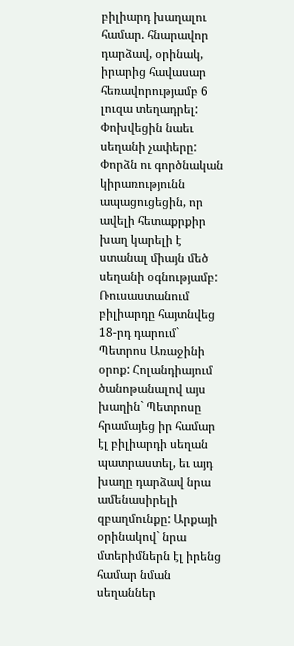բիլիարդ խաղալու համար. հնարավոր դարձավ, օրինակ, իրարից հավասար հեռավորությամբ 6 լուզա տեղադրել: Փոխվեցին նաեւ սեղանի չափերը: Փորձն ու գործնական կիրառությունն ապացուցեցին, որ ավելի հետաքրքիր խաղ կարելի է ստանալ միայն մեծ սեղանի օգնությամբ:
Ռուսաստանում բիլիարդը հայտնվեց 18-րդ դարում` Պետրոս Առաջինի օրոք: Հոլանդիայում ծանոթանալով այս խաղին` Պետրոսը հրամայեց իր համար էլ բիլիարդի սեղան պատրաստել, եւ այդ խաղը դարձավ նրա ամենասիրելի զբաղմունքը: Արքայի օրինակով` նրա մտերիմներն էլ իրենց համար նման սեղաններ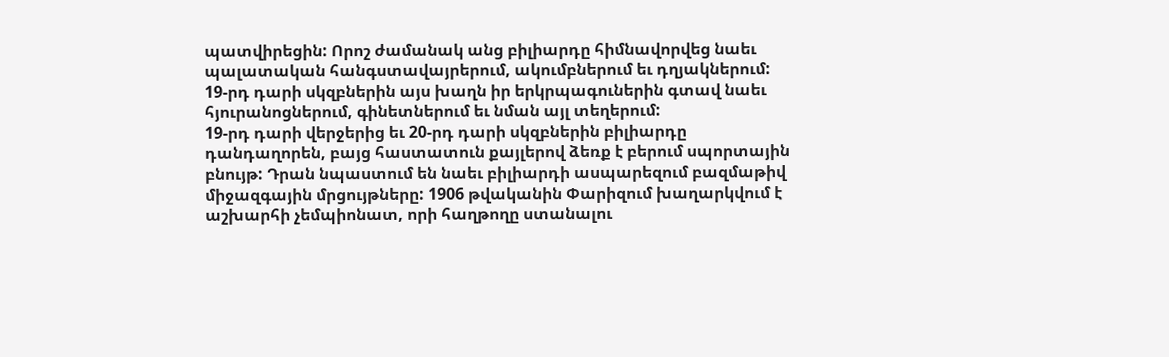պատվիրեցին: Որոշ ժամանակ անց բիլիարդը հիմնավորվեց նաեւ պալատական հանգստավայրերում, ակումբներում եւ դղյակներում:
19-րդ դարի սկզբներին այս խաղն իր երկրպագուներին գտավ նաեւ հյուրանոցներում, գինետներում եւ նման այլ տեղերում:
19-րդ դարի վերջերից եւ 20-րդ դարի սկզբներին բիլիարդը դանդաղորեն, բայց հաստատուն քայլերով ձեռք է բերում սպորտային բնույթ: Դրան նպաստում են նաեւ բիլիարդի ասպարեզում բազմաթիվ միջազգային մրցույթները: 1906 թվականին Փարիզում խաղարկվում է աշխարհի չեմպիոնատ, որի հաղթողը ստանալու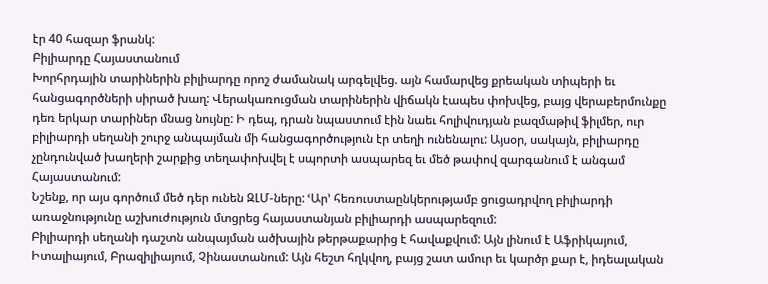էր 40 հազար ֆրանկ:
Բիլիարդը Հայաստանում
Խորհրդային տարիներին բիլիարդը որոշ ժամանակ արգելվեց. այն համարվեց քրեական տիպերի եւ հանցագործների սիրած խաղ: Վերակառուցման տարիներին վիճակն էապես փոխվեց, բայց վերաբերմունքը դեռ երկար տարիներ մնաց նույնը: Ի դեպ, դրան նպաստում էին նաեւ հոլիվուդյան բազմաթիվ ֆիլմեր, ուր բիլիարդի սեղանի շուրջ անպայման մի հանցագործություն էր տեղի ունենալու: Այսօր, սակայն, բիլիարդը չընդունված խաղերի շարքից տեղափոխվել է սպորտի ասպարեզ եւ մեծ թափով զարգանում է անգամ Հայաստանում:
Նշենք, որ այս գործում մեծ դեր ունեն ԶԼՄ-ները: ՙԱր՚ հեռուստաընկերությամբ ցուցադրվող բիլիարդի առաջնությունը աշխուժություն մտցրեց հայաստանյան բիլիարդի ասպարեզում:
Բիլիարդի սեղանի դաշտն անպայման ածխային թերթաքարից է հավաքվում: Այն լինում է Աֆրիկայում, Իտալիայում, Բրազիլիայում, Չինաստանում: Այն հեշտ հղկվող, բայց շատ ամուր եւ կարծր քար է, իդեալական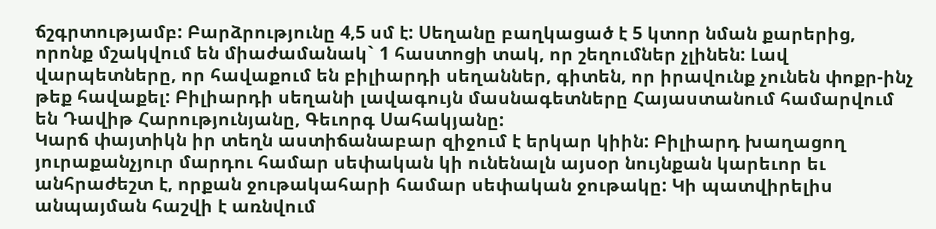ճշգրտությամբ: Բարձրությունը 4,5 սմ է: Սեղանը բաղկացած է 5 կտոր նման քարերից, որոնք մշակվում են միաժամանակ` 1 հաստոցի տակ, որ շեղումներ չլինեն: Լավ վարպետները, որ հավաքում են բիլիարդի սեղաններ, գիտեն, որ իրավունք չունեն փոքր-ինչ թեք հավաքել: Բիլիարդի սեղանի լավագույն մասնագետները Հայաստանում համարվում են Դավիթ Հարությունյանը, Գեւորգ Սահակյանը:
Կարճ փայտիկն իր տեղն աստիճանաբար զիջում է երկար կիին: Բիլիարդ խաղացող յուրաքանչյուր մարդու համար սեփական կի ունենալն այսօր նույնքան կարեւոր եւ անհրաժեշտ է, որքան ջութակահարի համար սեփական ջութակը: Կի պատվիրելիս անպայման հաշվի է առնվում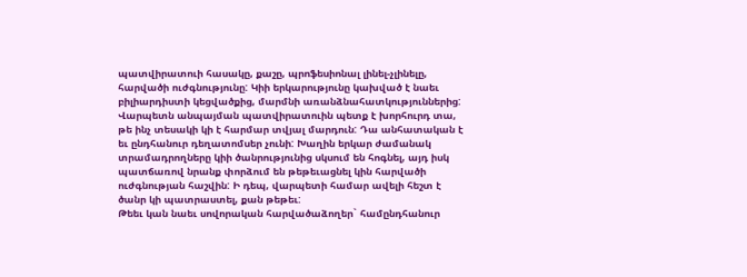պատվիրատուի հասակը, քաշը, պրոֆեսիոնալ լինել-չլինելը, հարվածի ուժգնությունը: Կիի երկարությունը կախված է նաեւ բիլիարդիստի կեցվածքից, մարմնի առանձնահատկություններից: Վարպետն անպայման պատվիրատուին պետք է խորհուրդ տա, թե ինչ տեսակի կի է հարմար տվյալ մարդուն: Դա անհատական է եւ ընդհանուր դեղատոմսեր չունի: Խաղին երկար ժամանակ տրամադրողները կիի ծանրությունից սկսում են հոգնել, այդ իսկ պատճառով նրանք փորձում են թեթեւացնել կին հարվածի ուժգնության հաշվին: Ի դեպ, վարպետի համար ավելի հեշտ է ծանր կի պատրաստել, քան թեթեւ:
Թեեւ կան նաեւ սովորական հարվածաձողեր` համընդհանուր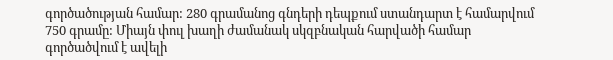գործածության համար: 280 գրամանոց գնդերի դեպքում ստանդարտ է համարվում 750 գրամը: Միայն փուլ խաղի ժամանակ սկզբնական հարվածի համար գործածվում է ավելի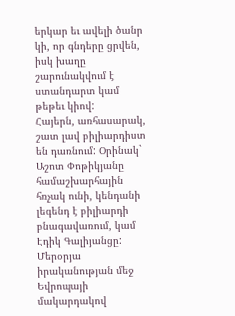երկար եւ ավելի ծանր կի, որ գնդերը ցրվեն, իսկ խաղը շարունակվում է ստանդարտ կամ թեթեւ կիով:
Հայերն, առհասարակ, շատ լավ բիլիարդիստ են դառնում: Օրինակ` Աշոտ Փոթիկյանը համաշխարհային հռչակ ունի, կենդանի լեգենդ է բիլիարդի բնագավառում, կամ Էդիկ Գալիյանցը: Մերօրյա իրականության մեջ Եվրոպայի մակարդակով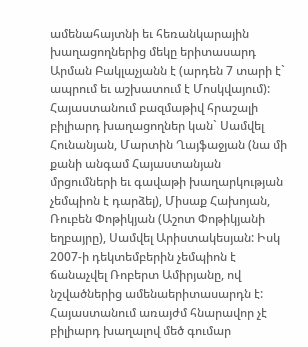ամենահայտնի եւ հեռանկարային խաղացողներից մեկը երիտասարդ Արման Բակլաչյանն է (արդեն 7 տարի է` ապրում եւ աշխատում է Մոսկվայում):
Հայաստանում բազմաթիվ հրաշալի բիլիարդ խաղացողներ կան` Սամվել Հունանյան, Մարտին Ղայֆաջյան (նա մի քանի անգամ Հայաստանյան մրցումների եւ գավաթի խաղարկության չեմպիոն է դարձել), Միսաք Հախոյան, Ռուբեն Փոթիկյան (Աշոտ Փոթիկյանի եղբայրը), Սամվել Արիստակեսյան: Իսկ 2007-ի դեկտեմբերին չեմպիոն է ճանաչվել Ռոբերտ Ամիրյանը, ով նշվածներից ամենաերիտասարդն է:
Հայաստանում առայժմ հնարավոր չէ բիլիարդ խաղալով մեծ գումար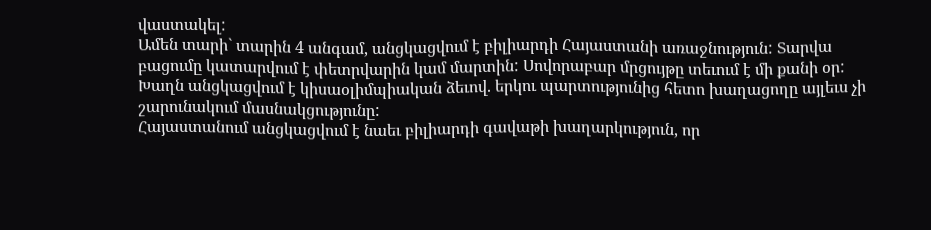վաստակել:
Ամեն տարի` տարին 4 անգամ, անցկացվում է բիլիարդի Հայաստանի առաջնություն: Տարվա բացումը կատարվում է փետրվարին կամ մարտին: Սովորաբար մրցույթը տեւում է մի քանի օր: Խաղն անցկացվում է կիսաօլիմպիական ձեւով. երկու պարտությունից հետո խաղացողը այլեւս չի շարունակում մասնակցությունը:
Հայաստանում անցկացվում է նաեւ բիլիարդի գավաթի խաղարկություն, որ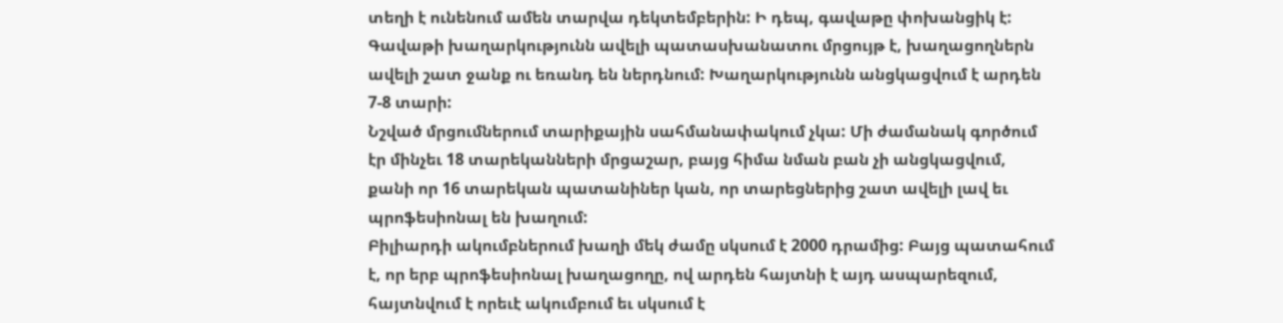տեղի է ունենում ամեն տարվա դեկտեմբերին: Ի դեպ, գավաթը փոխանցիկ է: Գավաթի խաղարկությունն ավելի պատասխանատու մրցույթ է, խաղացողներն ավելի շատ ջանք ու եռանդ են ներդնում: Խաղարկությունն անցկացվում է արդեն 7-8 տարի:
Նշված մրցումներում տարիքային սահմանափակում չկա: Մի ժամանակ գործում էր մինչեւ 18 տարեկանների մրցաշար, բայց հիմա նման բան չի անցկացվում, քանի որ 16 տարեկան պատանիներ կան, որ տարեցներից շատ ավելի լավ եւ պրոֆեսիոնալ են խաղում:
Բիլիարդի ակումբներում խաղի մեկ ժամը սկսում է 2000 դրամից: Բայց պատահում է, որ երբ պրոֆեսիոնալ խաղացողը, ով արդեն հայտնի է այդ ասպարեզում, հայտնվում է որեւէ ակումբում եւ սկսում է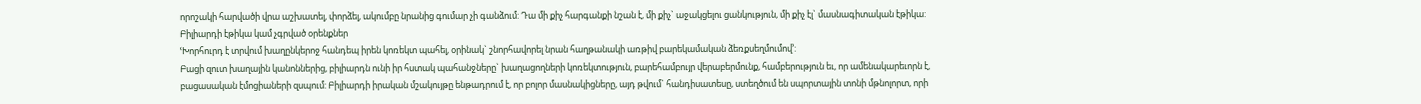որոշակի հարվածի վրա աշխատել, փորձել, ակումբը նրանից գումար չի գանձում: Դա մի քիչ հարգանքի նշան է, մի քիչ` աջակցելու ցանկություն, մի քիչ էլ` մասնագիտական էթիկա:
Բիլիարդի էթիկա կամ չգրված օրենքներ
ՙԽորհուրդ է տրվում խաղընկերոջ հանդեպ իրեն կոռեկտ պահել, օրինակ` շնորհավորել նրան հաղթանակի առթիվ բարեկամական ձեռքսեղմումով՚:
Բացի զուտ խաղային կանոններից, բիլիարդն ունի իր հստակ պահանջները` խաղացողների կոռեկտություն, բարեհամբույր վերաբերմունք, համբերություն եւ, որ ամենակարեւորն է, բացասական էմոցիաների զսպում: Բիլիարդի իրական մշակույթը ենթադրում է, որ բոլոր մասնակիցները, այդ թվում` հանդիսատեսը, ստեղծում են սպորտային տոնի մթնոլորտ, որի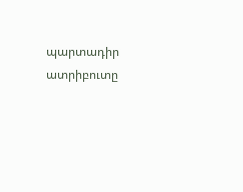պարտադիր ատրիբուտը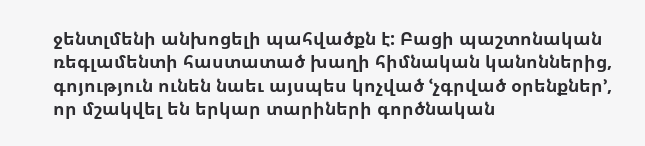ջենտլմենի անխոցելի պահվածքն է: Բացի պաշտոնական ռեգլամենտի հաստատած խաղի հիմնական կանոններից, գոյություն ունեն նաեւ այսպես կոչված ՙչգրված օրենքներ՚, որ մշակվել են երկար տարիների գործնական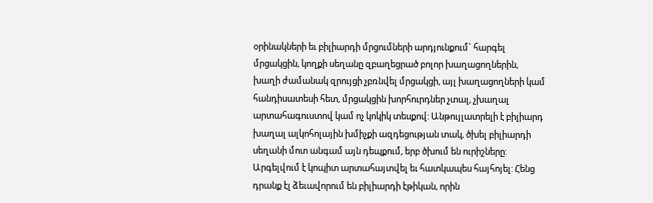օրինակների եւ բիլիարդի մրցումների արդյունքում` հարգել մրցակցին, կողքի սեղանը զբաղեցրած բոլոր խաղացողներին, խաղի ժամանակ զրույցի չբռնվել մրցակցի, այլ խաղացողների կամ հանդիսատեսի հետ, մրցակցին խորհուրդներ չտալ, չխաղալ արտահագուստով կամ ոչ կոկիկ տեսքով: Անթույլատրելի է բիլիարդ խաղալ ալկոհոլային խմիչքի ազդեցության տակ, ծխել բիլիարդի սեղանի մոտ անգամ այն դեպքում, երբ ծխում են ուրիշները: Արգելվում է կոպիտ արտահայտվել եւ հատկապես հայհոյել: Հենց դրանք էլ ձեւավորում են բիլիարդի էթիկան, որին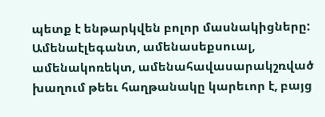պետք է ենթարկվեն բոլոր մասնակիցները:
Ամենաէլեգանտ, ամենասեքսուալ, ամենակոռեկտ, ամենահավասարակշռված խաղում թեեւ հաղթանակը կարեւոր է, բայց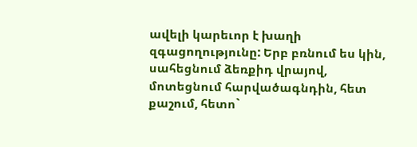ավելի կարեւոր է խաղի զգացողությունը: Երբ բռնում ես կին, սահեցնում ձեռքիդ վրայով, մոտեցնում հարվածագնդին, հետ քաշում, հետո`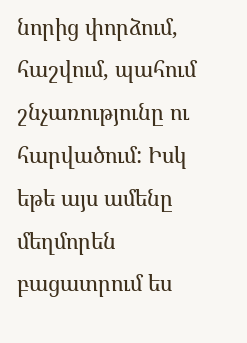նորից փորձում, հաշվում, պահում շնչառությունը ու հարվածում: Իսկ եթե այս ամենը մեղմորեն բացատրում ես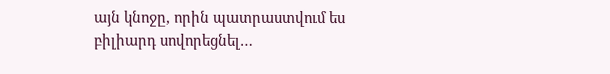այն կնոջը, որին պատրաստվում ես բիլիարդ սովորեցնել…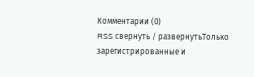Комментарии (0)
RSS свернуть / развернутьТолько зарегистрированные и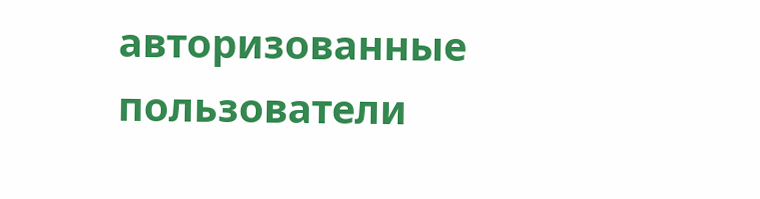авторизованные пользователи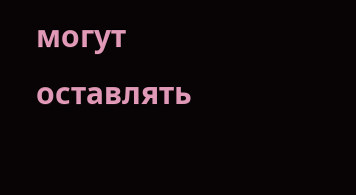могут оставлять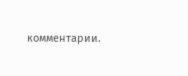комментарии.